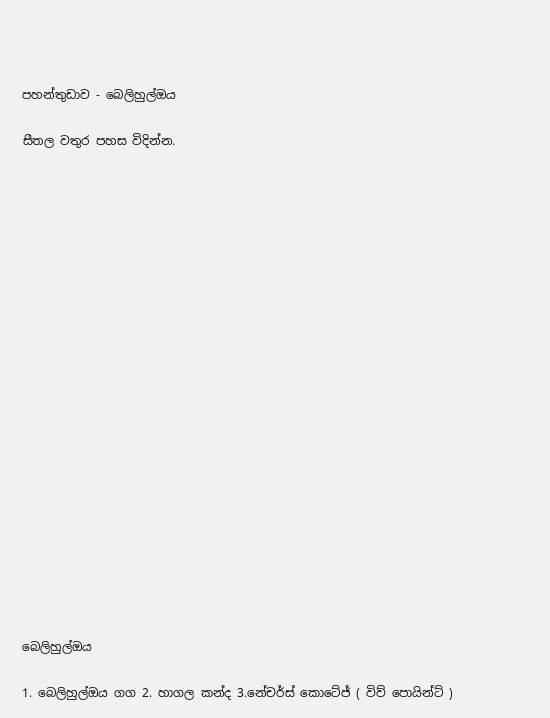පහන්තුඩාව - බෙලිහුල්ඔය

සීතල වතුර පහස විදින්න.





















බෙලිහුල්ඔය

1. බෙලිහුල්ඔය ගග 2. හාගල කන්ද 3.නේචර්ස් කොටේජ් ( විව් පොයින්ට් )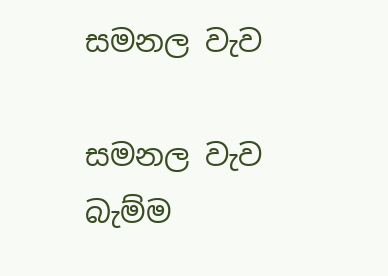සමනල වැව

සමනල වැව බැම්ම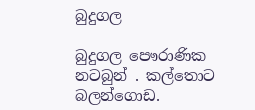බුදුගල

බුදුගල පෞරාණික නටබුන් . කල්තොට බලන්ගොඩ.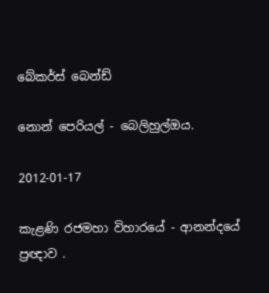බේකර්ස් බෙන්ඩ්

නොන් පෙරියල් - බෙලිහුල්ඔය.

2012-01-17

කැළණි රජමහා විහාරයේ - ආනන්දයේ ප්‍රඥාව .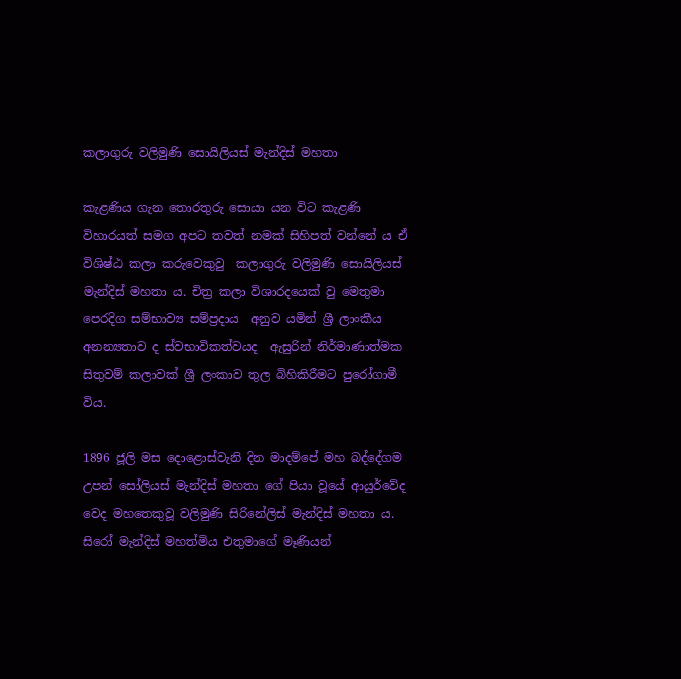කලාගුරු වලිමුණි සොයිලියස් මැන්දිස් මහතා

කැළණිය ගැන තොරතුරු සොයා යන විට කැළණි විහාරයත් සමග අපට තවත් නමක් සිහිපත් වන්නේ ය ඒ විශිෂ්ඨ කලා කරුවෙකුවු  කලාගුරු වලිමුණි සොයිලියස් මැන්දිස් මහතා ය. චිත්‍ර කලා විශාරදයෙක් වු මෙතුමා පෙරදිග සම්භාව්‍ය සම්ප්‍රදාය  අනුව යමින් ශ්‍රී ලාංකීය අනන්‍යතාව ද ස්වභාවිකත්වයද  ඇසුරින් නිර්මාණාත්මක සිතුවම් කලාවක් ශ්‍රී ලංකාව තුල බිහිකිරීමට පුරෝගාමී විය.

1896 ජූලි මස දොළොස්වැනි දින මාදම්පේ මහ බද්දේගම උපන් සෝලියස් මැන්දිස් මහතා ගේ පියා වූයේ ආයුර්වේද වෙද මහතෙකුවූ වලිමුණි සිරිනේලිස් මැන්දිස් මහතා ය. සිරෝ මැන්දිස් මහත්මිය එතුමාගේ මෑණියන්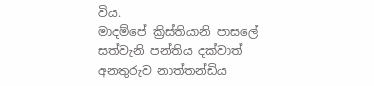විය.
මාදම්පේ ක්‍රිස්තියානි පාසලේ සත්වැනි පන්තිය දක්වාත්  අනතුරුව නාත්තන්ඩිය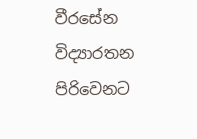වීරසේන විද්‍යාරතන පිරිවෙනට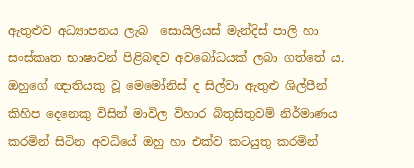ඇතුළුව අධ්‍යාපනය ලැබ  සොයිලියස් මැන්දිස් පාලි හා සංස්කෘත භාෂාවන් පිළිබඳව අවබෝධයක් ලබා ගත්තේ ය.
ඔහුගේ ඥාතියකු වූ මෙමෝනිස් ද සිල්වා ඇතුළු ශිල්පීන් කිහිප දෙනෙකු විසින් මාවිල විහාර බිතුසිතුවම් නිර්මාණය  කරමින් සිටින අවධියේ ඔහු හා එක්ව කටයුතු කරමින්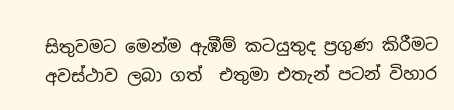සිතුවමට මෙන්ම ඇඹීම් කටයුතුද ප්‍රගුණ කිරීමට  අවස්ථාව ලබා ගත්  එතුමා එතැන් පටන් විහාර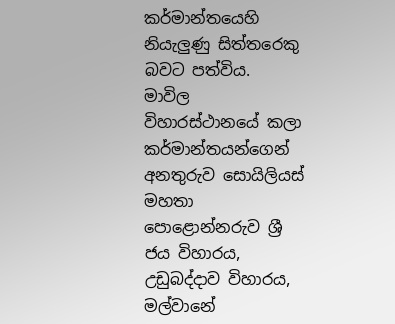කර්මාන්තයෙහි නියැලුණු සිත්තරෙකු බවට පත්විය.
මාවිල විහාරස්ථානයේ කලා කර්මාන්තයන්ගෙන් අනතුරුව සොයිලියස්  මහතා පොළොන්නරුව ශ්‍රී ජය විහාරය, උඩුබද්දාව විහාරය, මල්වානේ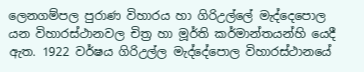ලෙනගම්පල පුරාණ විහාරය හා ගිරිඋල්ලේ මැද්දෙපොල යන විහාරස්ථානවල චිත්‍ර හා මූර්ති කර්මාන්තයන්හි යෙදී ඇත. 1922 වර්ෂය ගිරිඋල්ල මැද්දේපොල විහාරස්ථානයේ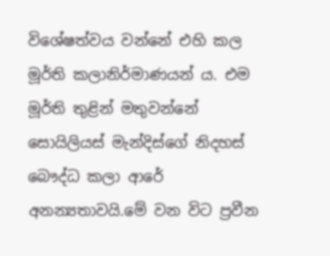විශේෂත්වය වන්නේ එහි කල  මූර්ති කලානිර්මාණයන් ය. එම මූර්ති තුළින් මතුවන්නේ සොයිලියස් මැන්දිස්ගේ නිදහස් බෞද්ධ කලා ආරේ අනන්‍යතාවයි.මේ වන විට ප්‍රවීන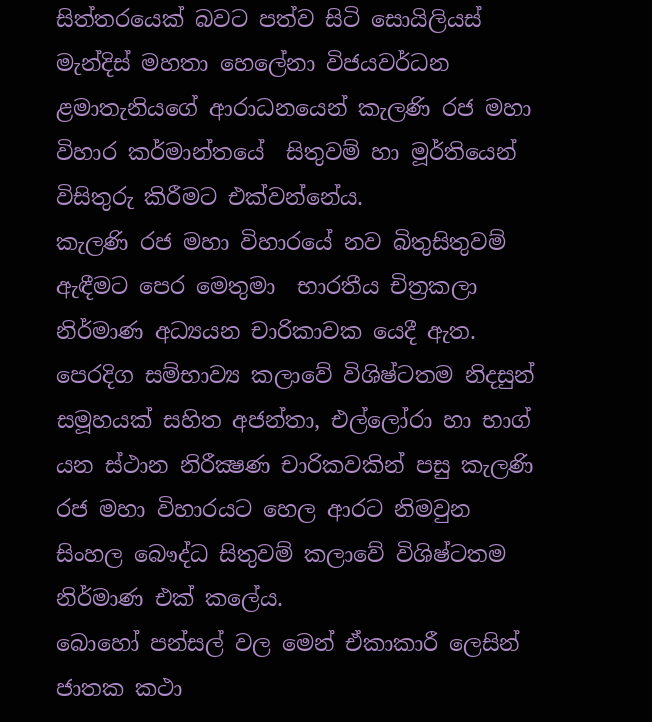සිත්තරයෙක් බවට පත්ව සිටි සොයිලියස් මැන්දිස් මහතා හෙලේනා විජයවර්ධන ළමාතැනියගේ ආරාධනයෙන් කැලණි රජ මහා විහාර කර්මාන්තයේ  සිතුවම් හා මූර්තියෙන් විසිතුරු කිරීමට එක්වන්නේය.
කැලණි රජ මහා විහාරයේ නව බිතුසිතුවම් ඇඳීමට පෙර මෙතුමා  භාරතීය චිත්‍රකලා නිර්මාණ අධ්‍යයන චාරිකාවක යෙදී ඇත. පෙරදිග සම්භාව්‍ය කලාවේ විශිෂ්ටතම නිදසුන් සමූහයක් සහිත අජන්තා, එල්ලෝරා හා භාග් යන ස්ථාන නිරීක්‍ෂණ චාරිකවකින් පසු කැලණි රජ මහා විහාරයට හෙල ආරට නිමවුන සිංහල බෞද්ධ සිතුවම් කලාවේ විශිෂ්ටතම නිර්මාණ එක් කලේය.
බොහෝ පන්සල් වල මෙන් ඒකාකාරී ලෙසින් ජාතක කථා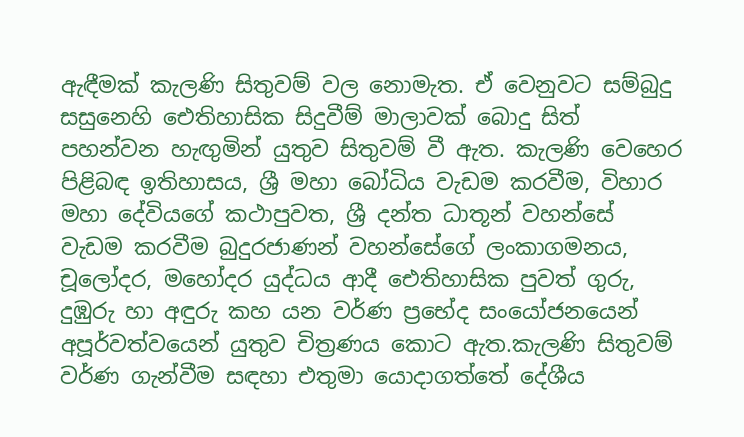ඇඳීමක් කැලණි සිතුවම් වල නොමැත. ඒ වෙනුවට සම්බුදු සසුනෙහි ඓතිහාසික සිදුවීම් මාලාවක් බොදු සිත් පහන්වන හැඟුමින් යුතුව සිතුවම් වී ඇත. කැලණි වෙහෙර පිළිබඳ ඉතිහාසය, ශ්‍රී මහා බෝධිය වැඩම කරවීම, විහාර මහා දේවියගේ කථාපුවත, ශ්‍රී දන්ත ධාතූන් වහන්සේ වැඩම කරවීම බුදුරජාණන් වහන්සේගේ ලංකාගමනය, චූලෝදර, මහෝදර යුද්ධය ආදී ඓතිහාසික පුවත් ගුරු, දුඹුරු හා අඳුරු කහ යන වර්ණ ප්‍රභේද සංයෝජනයෙන් අපූර්වත්වයෙන් යුතුව චිත්‍රණය කොට ඇත.කැලණි සිතුවම් වර්ණ ගැන්වීම සඳහා එතුමා යොදාගත්තේ දේශීය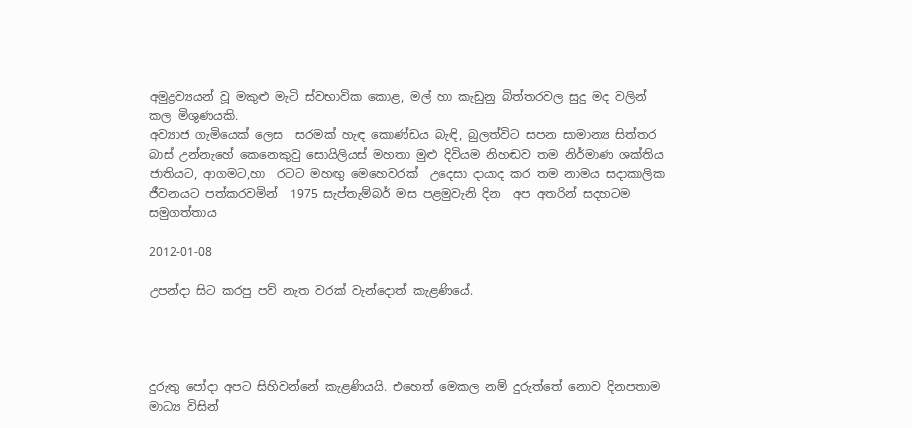අමුද්‍රව්‍යයන් වූ මකුළු මැටි ස්වභාවික කොළ, මල් හා කැඩුනු බිත්තරවල සුදු මද වලින් කල මිශුණයකි.
අව්‍යාජ ගැමියෙක් ලෙස  සරමක් හැඳ කොණ්ඩය බැඳි, බුලත්විට සපන සාමාන්‍ය සිත්තර බාස් උන්නැහේ කෙනෙකුවු සොයිලියස් මහතා මුළු දිවියම නිහඬව තම නිර්මාණ ශක්තිය ජාතියට, ආගමට,හා  රටට මහඟු මෙහෙවරක්  උදෙසා දායාද කර තම නාමය සදාකාලික ජීවනයට පත්කරවමින්  1975 සැප්තැම්බර් මස පළමුවැනි දින  අප අතරින් සදහටම සමුගත්තාය

2012-01-08

උපන්දා සිට කරපු පව් නැත වරක් වැන්දොත් කැළණියේ.




දුරුතු පෝදා අපට සිහිවන්නේ කැළණියයි. එහෙත් මෙකල නම් දුරුත්තේ නොව දිනපතාම මාධ්‍ය විසින්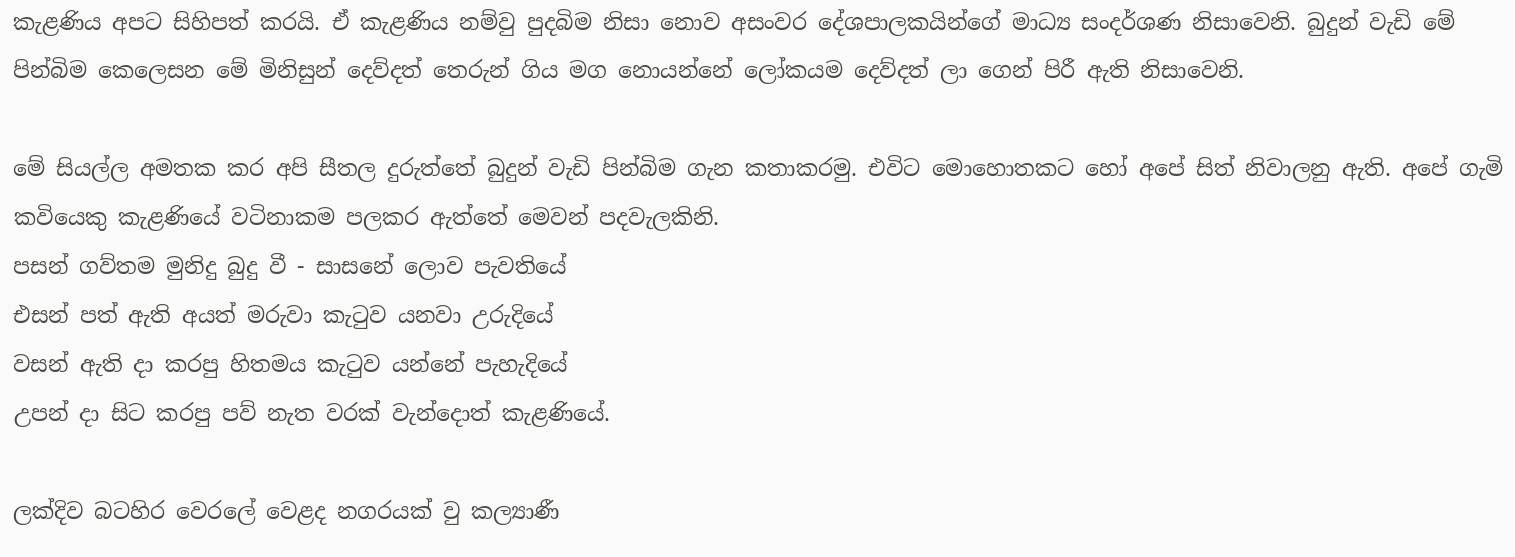කැළණිය අපට සිහිපත් කරයි. ඒ කැළණිය නම්වු පුදබිම නිසා නොව අසංවර දේශපාලකයින්ගේ මාධ්‍ය සංදර්ශණ නිසාවෙනි. බුදුන් වැඩි මේ පින්බිම කෙලෙසන මේ මිනිසුන් දෙව්දත් තෙරුන් ගිය මග නොයන්නේ ලෝකයම දෙව්දත් ලා ගෙන් පිරී ඇති නිසාවෙනි.

මේ සියල්ල අමතක කර අපි සීතල දුරුත්තේ බුදුන් වැඩි පින්බිම ගැන කතාකරමු. එවිට මොහොතකට හෝ අපේ සිත් නිවාලනු ඇති. අපේ ගැමි කවියෙකු කැළණියේ වටිනාකම පලකර ඇත්තේ මෙවන් පදවැලකිනි.
පසන් ගව්තම මුනිදු බුදු වී - සාසනේ ලොව පැවතියේ
එසන් පත් ඇති අයත් මරුවා කැටුව යනවා උරුදියේ
වසන් ඇති දා කරපු හිතමය කැටුව යන්‍නේ පැහැදියේ
උපන් දා සිට කරපු පව් නැත වරක් වැන්දොත් කැළණියේ.

ලක්දිව බටහිර වෙරලේ වෙළද නගරයක් වු කල්‍යාණී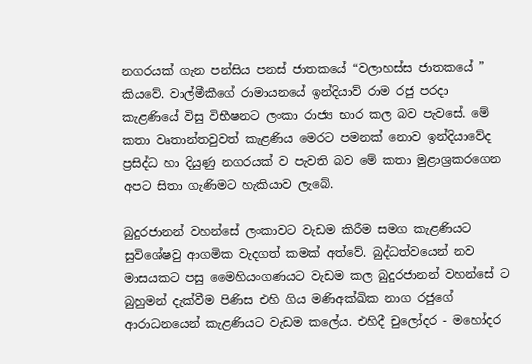නගරයක් ගැන පන්සිය පනස් ජාතකයේ “වලාහස්ස ජාතකයේ ” කියවේ. වාල්මීකීගේ රාමායනයේ ඉන්දියාව් රාම රජු පරදා කැළණියේ විසු විභීෂනට ලංකා රාජ්‍ය භාර කල බව පැවසේ. මේ කතා වෘතාන්තවුවත් කැළණිය මෙරට පමනක් නොව ඉන්දියාවේද ප්‍රසිද්ධ හා දියුණු නගරයක් ව පැවති බව මේ කතා මුළාශ්‍රකරගෙන අපට සිතා ගැණිමට හැකියාව ලැබේ.

බුදුරජානන් වහන්සේ ලංකාවට වැඩම කිරීම සමග කැළණියට සුවිශේෂවු ආගමික වැදගත් කමක් අත්වේ. බුද්ධත්වයෙන් නව මාසයකට පසු මෛහියංගණයට වැඩම කල බුදුරජානන් වහන්සේ ට බුහුමන් දැක්වීම පිණිස එහි ගිය මණිඅක්ඛික නාග රජුගේ ආරාධනයෙන් කැළණියට වැඩම කලේය. එහිදී චුලෝදර - මහෝදර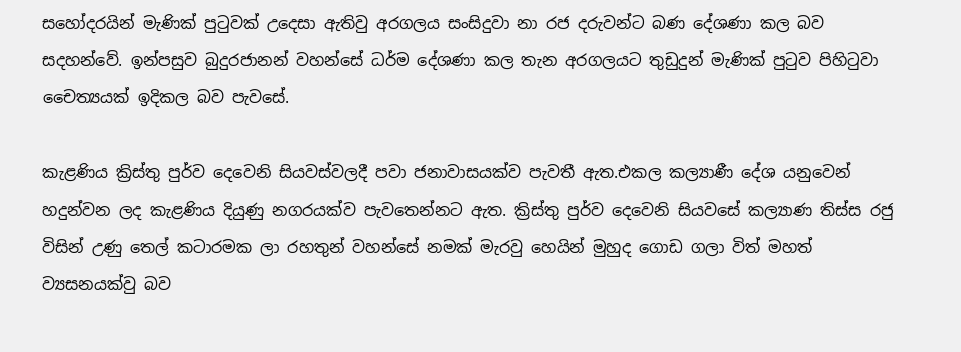සහෝදරයින් මැණික් පුටුවක් උදෙසා ඇතිවු අරගලය සංසිදුවා නා රජ දරුවන්ට බණ දේශණා කල බව සදහන්වේ. ඉන්පසුව බුදුරජානන් වහන්සේ ධර්ම දේශණා කල තැන අරගලයට තුඩුදුන් මැණික් පුටුව පිහිටුවා චෛත්‍යයක් ඉදිකල බව පැවසේ.

කැළණිය ක්‍රිස්තු පුර්ව දෙවෙනි සියවස්වලදී පවා ජනාවාසයක්ව පැවතී ඇත.එකල කල්‍යාණී දේශ යනුවෙන් හදුන්වන ලද කැළණිය දියුණු නගරයක්ව පැවතෙන්නට ඇත. ක්‍රිස්තු පුර්ව දෙවෙනි සියවසේ කල්‍යාණ තිස්ස රජු විසින් උණු තෙල් කටාරමක ලා රහතුන් වහන්සේ නමක් මැරවු හෙයින් මුහුද ගොඩ ගලා විත් මහත් ව්‍යසනයක්වු බව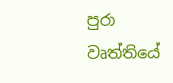පුරා වෘත්තියේ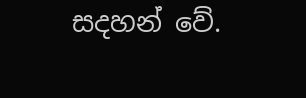සදහන් වේ.